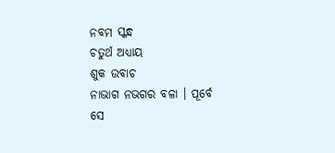ନବମ ସ୍କନ୍ଧ
ଚତୁର୍ଥ ଅଧ୍ୟାୟ
ଶୁକ ଉବାଚ
ନାଭାଗ ନଭଗର ବଳା । ପୂର୍ବେ ସେ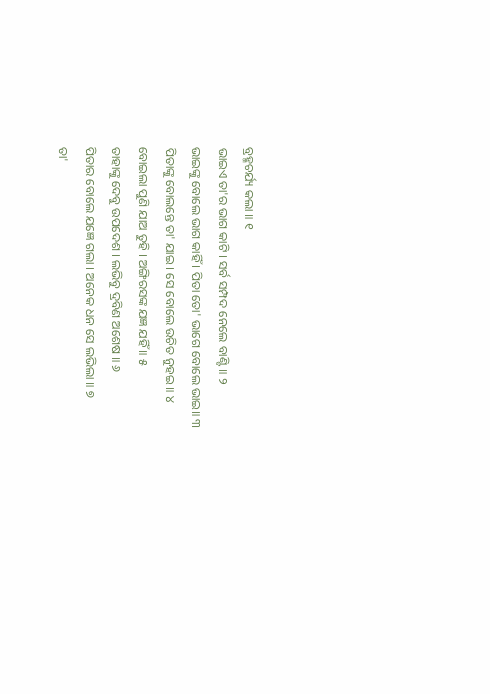ବ୍ରହ୍ମଚର୍ଯ୍ୟ କଲା ॥ ୧
ଭାଇଏ ତା'ର ଭାଗ କାଟି । ସର୍ବ ସମ୍ପଦ ନେଲେ ବାଣ୍ଟି ॥ ୨
ଭାଇଙ୍କୁ ବୋଲେ ଭାଗ କାହିଁ । ପିତା ତୋ' ଭାଗେ ବୋଲେ ଭାଇ॥ ୩
ପିତାଙ୍କୁ ବୋଲନ୍ତେ ତା' ଯାଇ । ସେ ବୋଲେ ଉଚିତ ନୁହଇ ॥ ୪
ବୋଇଲା ପୁଣି ଯାଅ ତୁହି । ଅଙ୍ଗିରସଙ୍କ ଯଜ୍ଞ ଯହିଁ ॥ ୫
ତାହାଙ୍କୁ ଦେବୁ ଉପଦେଶ । ଲଭିବୁ ଦ୍ରବିଣ ଅଶେଷ ॥ ୬
ପିତାର ବୋଲେ ଯଜ୍ଞେ ଗଲା । ଅନେକ ଧନ ସେ ଲଭିଲା ॥ ୭
ତା'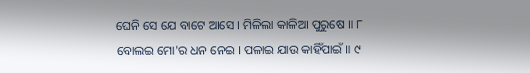ଘେନି ସେ ଯେ ବାଟେ ଆସେ । ମିଳିଲା କାଳିଆ ପୁରୁଷେ ॥ ୮
ବୋଲଇ ମୋ'ର ଧନ ନେଇ । ପଳାଇ ଯାଉ କାହିଁପାଇଁ ॥ ୯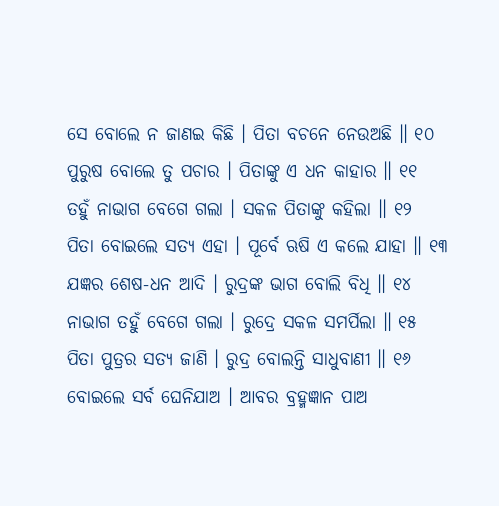ସେ ବୋଲେ ନ ଜାଣଇ କିଛି । ପିତା ବଚନେ ନେଉଅଛି ॥ ୧୦
ପୁରୁଷ ବୋଲେ ତୁ ପଚାର । ପିତାଙ୍କୁ ଏ ଧନ କାହାର ॥ ୧୧
ତହୁଁ ନାଭାଗ ବେଗେ ଗଲା । ସକଳ ପିତାଙ୍କୁ କହିଲା ॥ ୧୨
ପିତା ବୋଇଲେ ସତ୍ୟ ଏହା । ପୂର୍ବେ ଋଷି ଏ କଲେ ଯାହା ॥ ୧୩
ଯଜ୍ଞର ଶେଷ-ଧନ ଆଦି । ରୁଦ୍ରଙ୍କ ଭାଗ ବୋଲି ବିଧି ॥ ୧୪
ନାଭାଗ ତହୁଁ ବେଗେ ଗଲା । ରୁଦ୍ରେ ସକଳ ସମର୍ପିଲା ॥ ୧୫
ପିତା ପୁତ୍ରର ସତ୍ୟ ଜାଣି । ରୁଦ୍ର ବୋଲନ୍ତି ସାଧୁବାଣୀ ॥ ୧୬
ବୋଇଲେ ସର୍ବ ଘେନିଯାଅ । ଆବର ବ୍ରହ୍ମଜ୍ଞାନ ପାଅ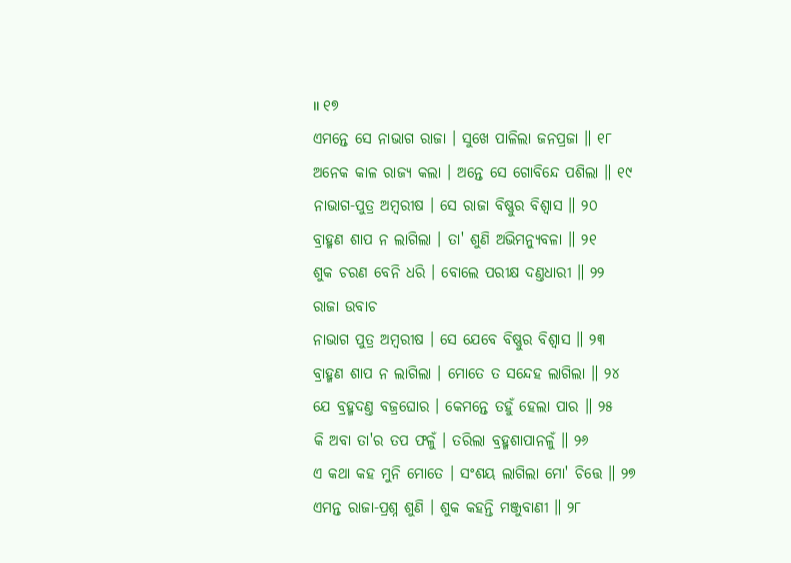॥ ୧୭
ଏମନ୍ତେ ସେ ନାଭାଗ ରାଜା । ସୁଖେ ପାଳିଲା ଜନପ୍ରଜା ॥ ୧୮
ଅନେକ କାଳ ରାଜ୍ୟ କଲା । ଅନ୍ତେ ସେ ଗୋବିନ୍ଦେ ପଶିଲା ॥ ୧୯
ନାଭାଗ-ପୁତ୍ର ଅମ୍ବରୀଷ । ସେ ରାଜା ବିଷ୍ଣୁର ବିଶ୍ୱାସ ॥ ୨୦
ବ୍ରାହ୍ମଣ ଶାପ ନ ଲାଗିଲା । ତା' ଶୁଣି ଅଭିମନ୍ୟୁବଳା ॥ ୨୧
ଶୁକ ଚରଣ ବେନି ଧରି । ବୋଲେ ପରୀକ୍ଷ ଦଣ୍ତଧାରୀ ॥ ୨୨
ରାଜା ଉବାଚ
ନାଭାଗ ପୁତ୍ର ଅମ୍ବରୀଷ । ସେ ଯେବେ ବିଷ୍ଣୁର ବିଶ୍ୱାସ ॥ ୨୩
ବ୍ରାହ୍ମଣ ଶାପ ନ ଲାଗିଲା । ମୋତେ ତ ସନ୍ଦେହ ଲାଗିଲା ॥ ୨୪
ଯେ ବ୍ରହ୍ମଦଣ୍ତ ବଜ୍ରଘୋର । କେମନ୍ତେ ତହୁଁ ହେଲା ପାର ॥ ୨୫
କି ଅବା ତା'ର ତପ ଫଳୁଁ । ତରିଲା ବ୍ରହ୍ମଶାପାନଳୁଁ ॥ ୨୬
ଏ କଥା କହ ମୁନି ମୋତେ । ସଂଶୟ ଲାଗିଲା ମୋ' ଚିତ୍ତେ ॥ ୨୭
ଏମନ୍ତ ରାଜା-ପ୍ରଶ୍ନ ଶୁଣି । ଶୁକ କହନ୍ତି ମଞ୍ଜୁବାଣୀ ॥ ୨୮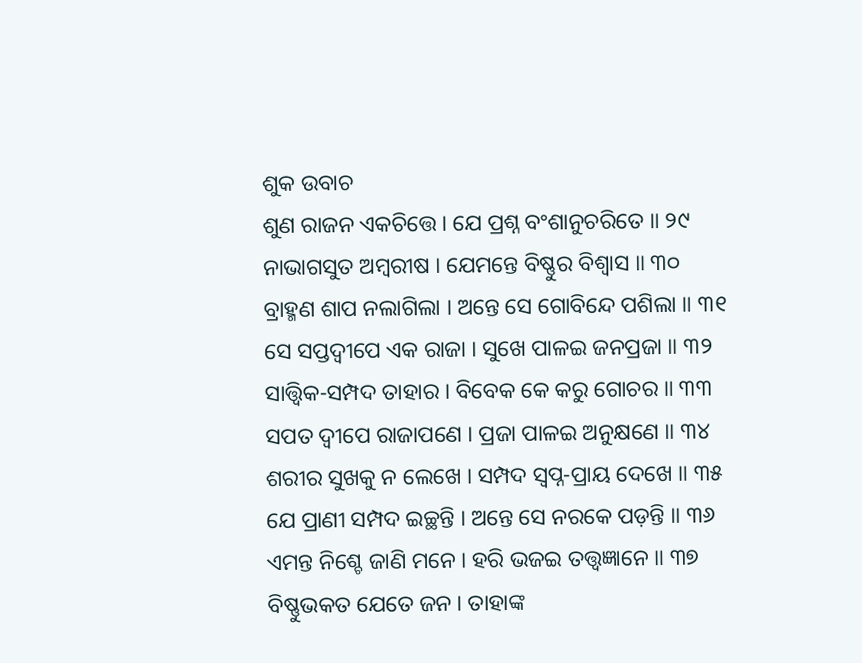ଶୁକ ଉବାଚ
ଶୁଣ ରାଜନ ଏକଚିତ୍ତେ । ଯେ ପ୍ରଶ୍ନ ବଂଶାନୁଚରିତେ ॥ ୨୯
ନାଭାଗସୁତ ଅମ୍ବରୀଷ । ଯେମନ୍ତେ ବିଷ୍ଣୁର ବିଶ୍ୱାସ ॥ ୩୦
ବ୍ରାହ୍ମଣ ଶାପ ନଲାଗିଲା । ଅନ୍ତେ ସେ ଗୋବିନ୍ଦେ ପଶିଲା ॥ ୩୧
ସେ ସପ୍ତଦ୍ୱୀପେ ଏକ ରାଜା । ସୁଖେ ପାଳଇ ଜନପ୍ରଜା ॥ ୩୨
ସାତ୍ତ୍ୱିକ-ସମ୍ପଦ ତାହାର । ବିବେକ କେ କରୁ ଗୋଚର ॥ ୩୩
ସପତ ଦ୍ୱୀପେ ରାଜାପଣେ । ପ୍ରଜା ପାଳଇ ଅନୁକ୍ଷଣେ ॥ ୩୪
ଶରୀର ସୁଖକୁ ନ ଲେଖେ । ସମ୍ପଦ ସ୍ୱପ୍ନ-ପ୍ରାୟ ଦେଖେ ॥ ୩୫
ଯେ ପ୍ରାଣୀ ସମ୍ପଦ ଇଚ୍ଛନ୍ତି । ଅନ୍ତେ ସେ ନରକେ ପଡ଼ନ୍ତି ॥ ୩୬
ଏମନ୍ତ ନିଶ୍ଚେ ଜାଣି ମନେ । ହରି ଭଜଇ ତତ୍ତ୍ୱଜ୍ଞାନେ ॥ ୩୭
ବିଷ୍ଣୁଭକତ ଯେତେ ଜନ । ତାହାଙ୍କ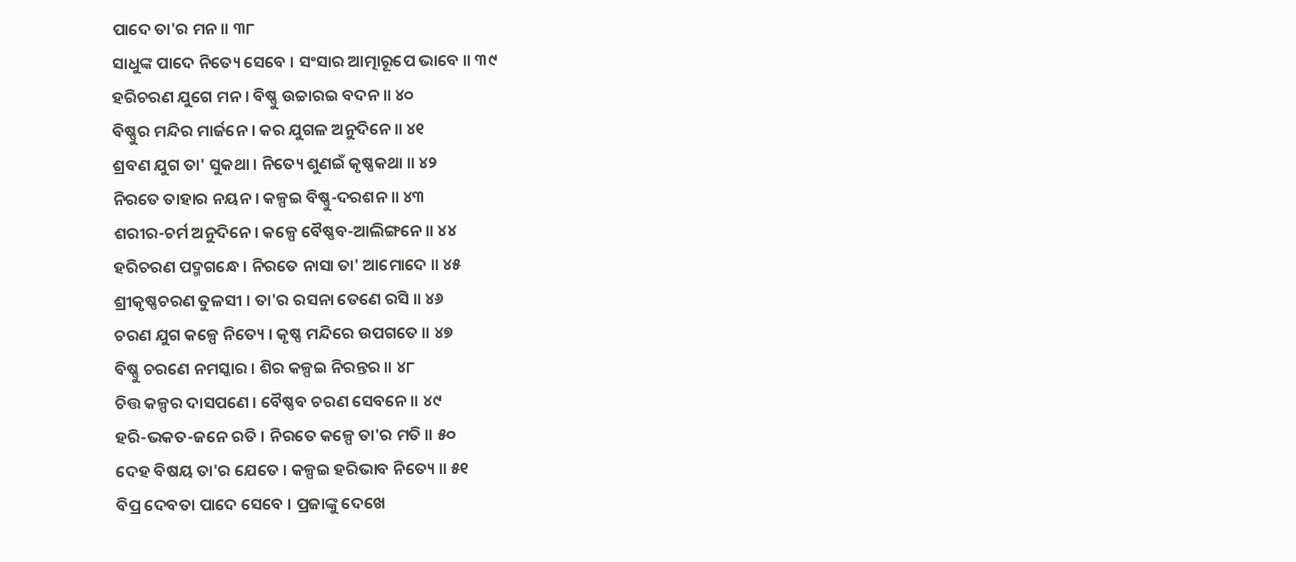ପାଦେ ତା'ର ମନ ॥ ୩୮
ସାଧୁଙ୍କ ପାଦେ ନିତ୍ୟେ ସେବେ । ସଂସାର ଆତ୍ମାରୂପେ ଭାବେ ॥ ୩୯
ହରିଚରଣ ଯୁଗେ ମନ । ବିଷ୍ଣୁ ଉଚ୍ଚାରଇ ବଦନ ॥ ୪୦
ବିଷ୍ଣୁର ମନ୍ଦିର ମାର୍ଜନେ । କର ଯୁଗଳ ଅନୁଦିନେ ॥ ୪୧
ଶ୍ରବଣ ଯୁଗ ତା' ସୁକଥା । ନିତ୍ୟେ ଶୁଣଇଁ କୃଷ୍ଣକଥା ॥ ୪୨
ନିରତେ ତାହାର ନୟନ । କଳ୍ପଇ ବିଷ୍ଣୁ-ଦରଶନ ॥ ୪୩
ଶରୀର-ଚର୍ମ ଅନୁଦିନେ । କଳ୍ପେ ବୈଷ୍ଣବ-ଆଲିଙ୍ଗନେ ॥ ୪୪
ହରିଚରଣ ପଦ୍ମଗନ୍ଧେ । ନିରତେ ନାସା ତା' ଆମୋଦେ ॥ ୪୫
ଶ୍ରୀକୃଷ୍ଣଚରଣ ତୁଳସୀ । ତା'ର ରସନା ତେଣେ ରସି ॥ ୪୬
ଚରଣ ଯୁଗ କଳ୍ପେ ନିତ୍ୟେ । କୃଷ୍ଣ ମନ୍ଦିରେ ଉପଗତେ ॥ ୪୭
ବିଷ୍ଣୁ ଚରଣେ ନମସ୍କାର । ଶିର କଳ୍ପଇ ନିରନ୍ତର ॥ ୪୮
ଚିତ୍ତ କଳ୍ପର ଦାସପଣେ । ବୈଷ୍ଣବ ଚରଣ ସେବନେ ॥ ୪୯
ହରି-ଭକତ-ଜନେ ରତି । ନିରତେ କଳ୍ପେ ତା'ର ମତି ॥ ୫୦
ଦେହ ବିଷୟ ତା'ର ଯେତେ । କଳ୍ପଇ ହରିଭାବ ନିତ୍ୟେ ॥ ୫୧
ବିପ୍ର ଦେବତା ପାଦେ ସେବେ । ପ୍ରଜାଙ୍କୁ ଦେଖେ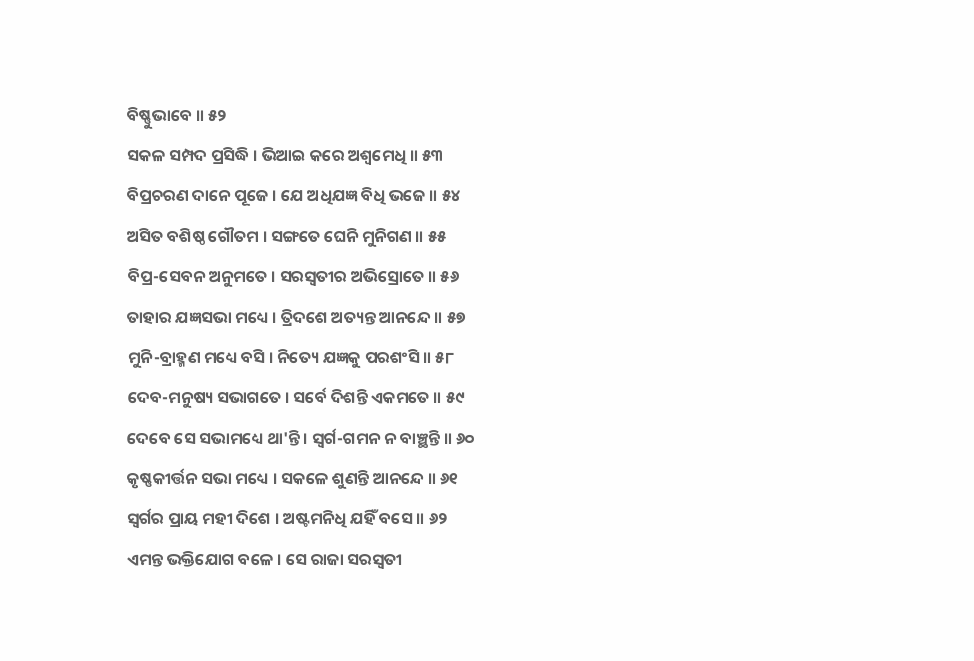ବିଷ୍ଣୁଭାବେ ॥ ୫୨
ସକଳ ସମ୍ପଦ ପ୍ରସିଦ୍ଧି । ଭିଆଇ କରେ ଅଶ୍ୱମେଧି ॥ ୫୩
ବିପ୍ରଚରଣ ଦାନେ ପୂଜେ । ଯେ ଅଧିଯଜ୍ଞ ବିଧି ଭଜେ ॥ ୫୪
ଅସିତ ବଶିଷ୍ଠ ଗୌତମ । ସଙ୍ଗତେ ଘେନି ମୁନିଗଣ ॥ ୫୫
ବିପ୍ର-ସେବନ ଅନୁମତେ । ସରସ୍ୱତୀର ଅଭିସ୍ରୋତେ ॥ ୫୬
ତାହାର ଯଜ୍ଞସଭା ମଧ୍ୟେ । ତ୍ରିଦଶେ ଅତ୍ୟନ୍ତ ଆନନ୍ଦେ ॥ ୫୭
ମୁନି-ବ୍ରାହ୍ମଣ ମଧ୍ୟେ ବସି । ନିତ୍ୟେ ଯଜ୍ଞକୁ ପରଶଂସି ॥ ୫୮
ଦେବ-ମନୁଷ୍ୟ ସଭାଗତେ । ସର୍ବେ ଦିଶନ୍ତି ଏକମତେ ॥ ୫୯
ଦେବେ ସେ ସଭାମଧ୍ୟେ ଥା'ନ୍ତି । ସ୍ୱର୍ଗ-ଗମନ ନ ବାଞ୍ଛନ୍ତି ॥ ୬୦
କୃଷ୍ଣକୀର୍ତ୍ତନ ସଭା ମଧ୍ୟେ । ସକଳେ ଶୁଣନ୍ତି ଆନନ୍ଦେ ॥ ୬୧
ସ୍ୱର୍ଗର ପ୍ରାୟ ମହୀ ଦିଶେ । ଅଷ୍ଟମନିଧି ଯହିଁ ବସେ ॥ ୬୨
ଏମନ୍ତ ଭକ୍ତିଯୋଗ ବଳେ । ସେ ରାଜା ସରସ୍ୱତୀ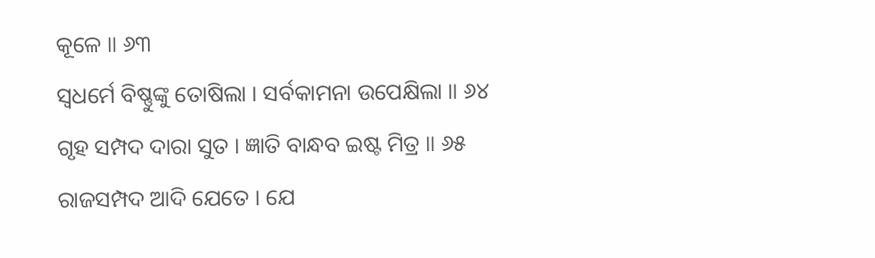କୂଳେ ॥ ୬୩
ସ୍ୱଧର୍ମେ ବିଷ୍ଣୁଙ୍କୁ ତୋଷିଲା । ସର୍ବକାମନା ଉପେକ୍ଷିଲା ॥ ୬୪
ଗୃହ ସମ୍ପଦ ଦାରା ସୁତ । ଜ୍ଞାତି ବାନ୍ଧବ ଇଷ୍ଟ ମିତ୍ର ॥ ୬୫
ରାଜସମ୍ପଦ ଆଦି ଯେତେ । ଯେ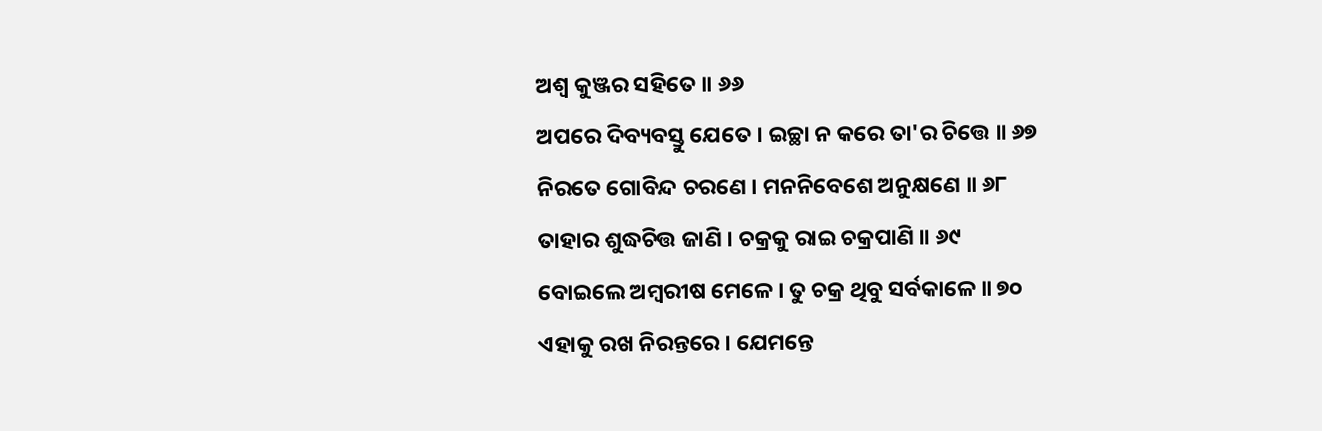ଅଶ୍ୱ କୁଞ୍ଜର ସହିତେ ॥ ୬୬
ଅପରେ ଦିବ୍ୟବସ୍ତୁ ଯେତେ । ଇଚ୍ଛା ନ କରେ ତା'ର ଚିତ୍ତେ ॥ ୬୭
ନିରତେ ଗୋବିନ୍ଦ ଚରଣେ । ମନନିବେଶେ ଅନୁକ୍ଷଣେ ॥ ୬୮
ତାହାର ଶୁଦ୍ଧଚିତ୍ତ ଜାଣି । ଚକ୍ରକୁ ରାଇ ଚକ୍ରପାଣି ॥ ୬୯
ବୋଇଲେ ଅମ୍ବରୀଷ ମେଳେ । ତୁ ଚକ୍ର ଥିବୁ ସର୍ବକାଳେ ॥ ୭୦
ଏହାକୁ ରଖ ନିରନ୍ତରେ । ଯେମନ୍ତେ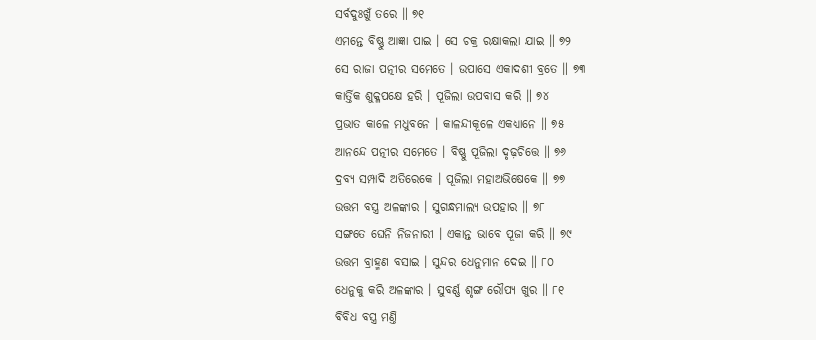ସର୍ବଦୁଃଖୁଁ ତରେ ॥ ୭୧
ଏମନ୍ତେ ବିଷ୍ଣୁ ଆଜ୍ଞା ପାଇ । ସେ ଚକ୍ର ରକ୍ଷାକଲା ଯାଇ ॥ ୭୨
ସେ ରାଜା ପତ୍ନୀର ସମେତେ । ଉପାସେ ଏକାଦଶୀ ବ୍ରତେ ॥ ୭୩
କାର୍ତ୍ତିକ ଶୁକ୍ଳପକ୍ଷେ ହରି । ପୂଜିଲା ଉପବାସ କରି ॥ ୭୪
ପ୍ରଭାତ କାଳେ ମଧୁବନେ । କାଳନ୍ଦୀକୂଳେ ଏକଧ୍ୟାନେ ॥ ୭୫
ଆନନ୍ଦେ ପତ୍ନୀର ସମେତେ । ବିଷ୍ଣୁ ପୂଜିଲା ଦୃଢ଼ଚିତ୍ତେ ॥ ୭୬
ଦ୍ରବ୍ୟ ସମ୍ପାଦି ଅତିରେକେ । ପୂଜିଲା ମହାଅଭିଷେକେ ॥ ୭୭
ଉତ୍ତମ ବସ୍ତ୍ର ଅଳଙ୍କାର । ସୁଗନ୍ଧମାଲ୍ୟ ଉପହାର ॥ ୭୮
ସଙ୍ଗତେ ଘେନି ନିଜନାରୀ । ଏକାନ୍ତ ଭାବେ ପୂଜା କରି ॥ ୭୯
ଉତ୍ତମ ବ୍ରାହ୍ମଣ ବସାଇ । ସୁନ୍ଦର ଧେନୁମାନ ଦେଇ ॥ ୮୦
ଧେନୁକୁ କରି ଅଳଙ୍କାର । ସୁବର୍ଣ୍ଣ ଶୃଙ୍ଗ ରୌପ୍ୟ ଖୁର ॥ ୮୧
ବିବିଧ ବସ୍ତ୍ର ମଣ୍ତି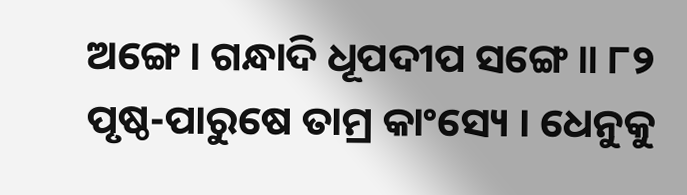ଅଙ୍ଗେ । ଗନ୍ଧାଦି ଧୂପଦୀପ ସଙ୍ଗେ ॥ ୮୨
ପୃଷ୍ଠ-ପାରୁଷେ ତାମ୍ର କାଂସ୍ୟେ । ଧେନୁକୁ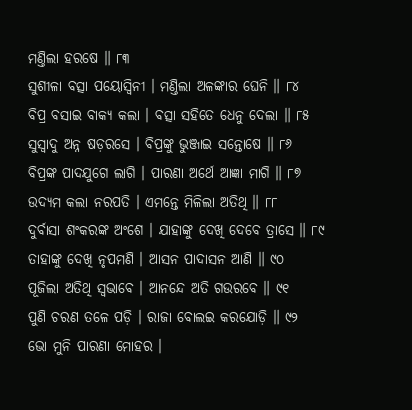ମଣ୍ତିଲା ହରଷେ ॥ ୮୩
ସୁଶୀଳା ବତ୍ସା ପୟୋସ୍ୱିନୀ । ମଣ୍ତିଲା ଅଳଙ୍କାର ଘେନି ॥ ୮୪
ବିପ୍ର ବସାଇ ବାକ୍ୟ କଲା । ବତ୍ସା ସହିତେ ଧେନୁ ଦେଲା ॥ ୮୫
ସୁସ୍ୱାଦୁ ଅନ୍ନ ଷଡ଼ରସେ । ବିପ୍ରଙ୍କୁ ଭୁଞ୍ଜାଇ ସନ୍ତୋଷେ ॥ ୮୬
ବିପ୍ରଙ୍କ ପାଦଯୁଗେ ଲାଗି । ପାରଣା ଅର୍ଥେ ଆଜ୍ଞା ମାଗି ॥ ୮୭
ଉଦ୍ୟମ କଲା ନରପତି । ଏମନ୍ତେ ମିଳିଲା ଅତିଥି ॥ ୮୮
ଦୁର୍ବାସା ଶଂକରଙ୍କ ଅଂଶେ । ଯାହାଙ୍କୁ ଦେଖି ଦେବେ ତ୍ରାସେ ॥ ୮୯
ତାହାଙ୍କୁ ଦେଖି ନୃପମଣି । ଆସନ ପାଦାସନ ଆଣି ॥ ୯୦
ପୂଜିଲା ଅତିଥି ସ୍ୱଭାବେ । ଆନନ୍ଦେ ଅତି ଗଉରବେ ॥ ୯୧
ପୁଣି ଚରଣ ତଳେ ପଡ଼ି । ରାଜା ବୋଲଇ କରଯୋଡ଼ି ॥ ୯୨
ଭୋ ମୁନି ପାରଣା ମୋହର ।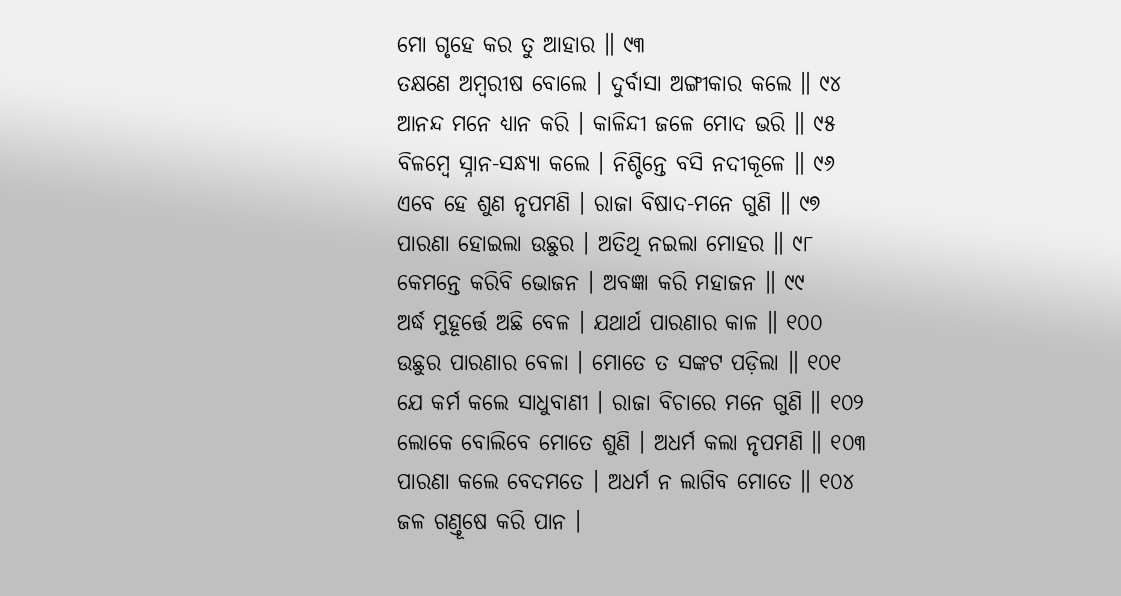ମୋ ଗୃହେ କର ତୁ ଆହାର ॥ ୯୩
ତକ୍ଷଣେ ଅମ୍ବରୀଷ ବୋଲେ । ଦୁର୍ବାସା ଅଙ୍ଗୀକାର କଲେ ॥ ୯୪
ଆନନ୍ଦ ମନେ ଧ୍ୟାନ କରି । କାଳିନ୍ଦୀ ଜଳେ ମୋଦ ଭରି ॥ ୯୫
ବିଳମ୍ବେ ସ୍ନାନ-ସନ୍ଧ୍ୟା କଲେ । ନିଶ୍ଚିନ୍ତେ ବସି ନଦୀକୂଳେ ॥ ୯୬
ଏବେ ହେ ଶୁଣ ନୃପମଣି । ରାଜା ବିଷାଦ-ମନେ ଗୁଣି ॥ ୯୭
ପାରଣା ହୋଇଲା ଉଛୁର । ଅତିଥି ନଇଲା ମୋହର ॥ ୯୮
କେମନ୍ତେ କରିବି ଭୋଜନ । ଅବଜ୍ଞା କରି ମହାଜନ ॥ ୯୯
ଅର୍ଦ୍ଧ ମୁହୂର୍ତ୍ତେ ଅଛି ବେଳ । ଯଥାର୍ଥ ପାରଣାର କାଳ ॥ ୧୦୦
ଉଛୁର ପାରଣାର ବେଳା । ମୋତେ ତ ସଙ୍କଟ ପଡ଼ିଲା ॥ ୧୦୧
ଯେ କର୍ମ କଲେ ସାଧୁବାଣୀ । ରାଜା ବିଚାରେ ମନେ ଗୁଣି ॥ ୧୦୨
ଲୋକେ ବୋଲିବେ ମୋତେ ଶୁଣି । ଅଧର୍ମ କଲା ନୃପମଣି ॥ ୧୦୩
ପାରଣା କଲେ ବେଦମତେ । ଅଧର୍ମ ନ ଲାଗିବ ମୋତେ ॥ ୧୦୪
ଜଳ ଗଣ୍ତୂଷେ କରି ପାନ ।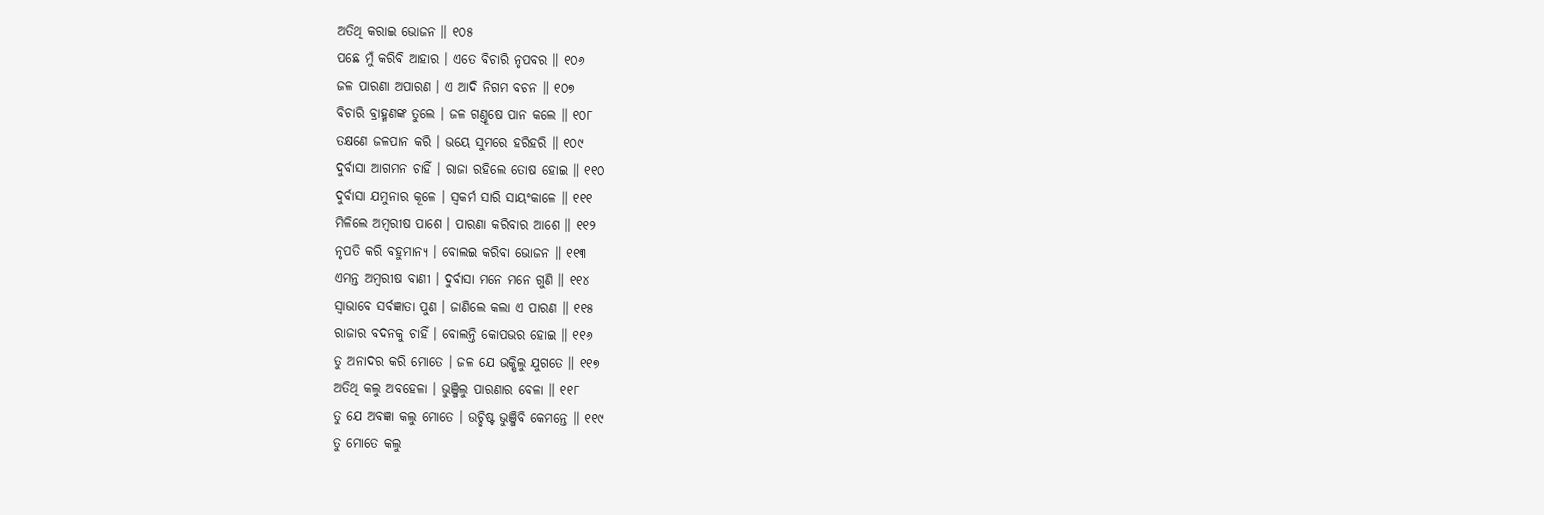ଅତିଥି କରାଇ ଭୋଜନ ॥ ୧୦୫
ପଛେ ମୁଁ କରିବି ଆହାର । ଏତେ ବିଚାରି ନୃପବର ॥ ୧୦୬
ଜଳ ପାରଣା ଅପାରଣ । ଏ ଆଦି ନିଗମ ବଚନ ॥ ୧୦୭
ବିଚାରି ବ୍ରାହ୍ମଣଙ୍କ ତୁଲେ । ଜଳ ଗଣ୍ତୂଷେ ପାନ କଲେ ॥ ୧୦୮
ତକ୍ଷଣେ ଜଳପାନ କରି । ଭୟେ ସୁମରେ ହରିହରି ॥ ୧୦୯
ଦୁର୍ବାସା ଆଗମନ ଚାହିଁ । ରାଜା ରହିଲେ ତୋଷ ହୋଇ ॥ ୧୧୦
ଦୁର୍ବାସା ଯମୁନାର କୂଳେ । ସ୍ୱକର୍ମ ସାରି ସାୟଂକାଳେ ॥ ୧୧୧
ମିଳିଲେ ଅମ୍ବରୀଷ ପାଶେ । ପାରଣା କରିବାର ଆଶେ ॥ ୧୧୨
ନୃପତି କରି ବହୁମାନ୍ୟ । ବୋଲଇ କରିବା ଭୋଜନ ॥ ୧୧୩
ଏମନ୍ତ ଅମ୍ବରୀଷ ବାଣୀ । ଦୁର୍ବାସା ମନେ ମନେ ଗୁଣି ॥ ୧୧୪
ସ୍ୱାଭାବେ ସର୍ବଜ୍ଞାତା ପୁଣ । ଜାଣିଲେ କଲା ଏ ପାରଣ ॥ ୧୧୫
ରାଜାର ବଦନକୁ ଚାହିଁ । ବୋଲନ୍ତି କୋପଭର ହୋଇ ॥ ୧୧୬
ତୁ ଅନାଦର କରି ମୋତେ । ଜଳ ଯେ ଭକ୍ଷିଲୁ ଯୁଗତେ ॥ ୧୧୭
ଅତିଥି କଲୁ ଅବହେଳା । ଭୁଞ୍ଜିଲୁ ପାରଣାର ବେଳା ॥ ୧୧୮
ତୁ ଯେ ଅବଜ୍ଞା କଲୁ ମୋତେ । ଉଚ୍ଛିଷ୍ଟ ଭୁଞ୍ଜିବି କେମନ୍ତେ ॥ ୧୧୯
ତୁ ମୋତେ କଲୁ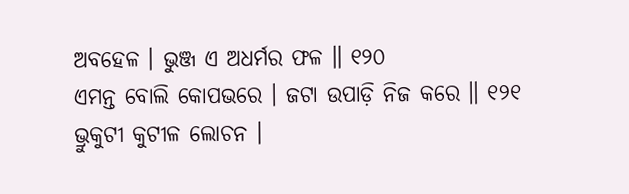ଅବହେଳ । ଭୁଞ୍ଜ ଏ ଅଧର୍ମର ଫଳ ॥ ୧୨୦
ଏମନ୍ତ ବୋଲି କୋପଭରେ । ଜଟା ଉପାଡ଼ି ନିଜ କରେ ॥ ୧୨୧
ଭ୍ରୁକୁଟୀ କୁଟୀଳ ଲୋଚନ ।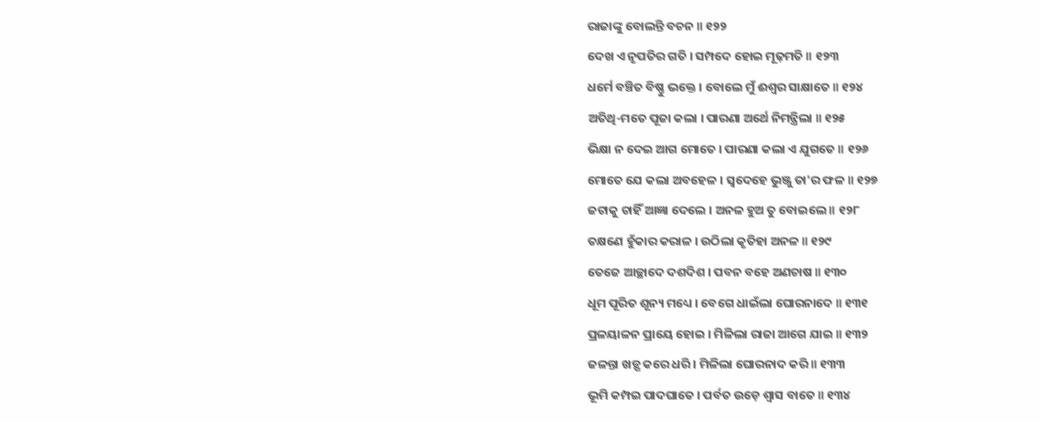ରାଜାଙ୍କୁ ବୋଲନ୍ତି ବଚନ ॥ ୧୨୨
ଦେଖ ଏ ନୃପତିର ଗତି । ସମ୍ପଦେ ହୋଇ ମୂଢ଼ମତି ॥ ୧୨୩
ଧର୍ମେ ବଞ୍ଚିତ ବିଷ୍ଣୁ ଭକ୍ତେ । ବୋଲେ ମୁଁ ଈଶ୍ୱର ସାକ୍ଷାତେ ॥ ୧୨୪
ଅତିଥି-ମତେ ପୂଜା କଲା । ପାରଣା ଅର୍ଥେ ନିମନ୍ତ୍ରିଲା ॥ ୧୨୫
ଭିକ୍ଷା ନ ଦେଇ ଆଗ ମୋତେ । ପାରଣା କଲା ଏ ଯୁଗତେ ॥ ୧୨୬
ମୋତେ ଯେ କଲା ଅବହେଳ । ସ୍ୱଦେହେ ଭୁଞ୍ଜୁ ତା'ର ଫଳ ॥ ୧୨୭
ଜଟାକୁ ଚାହିଁ ଆଜ୍ଞା ଦେଲେ । ଅନଳ ହୁଅ ତୁ ବୋଇଲେ ॥ ୧୨୮
ତକ୍ଷଣେ ହୁଁକାର କରାଳ । ଉଠିଲା କୃତିହା ଅନଳ ॥ ୧୨୯
ତେଜେ ଆଚ୍ଛାଦେ ଦଶଦିଶ । ପବନ ବହେ ଅଣଚାଷ ॥ ୧୩୦
ଧୂମ ପୂରିତ ଶୂନ୍ୟ ମଧ୍ୟେ । ବେଗେ ଧାଇଁଲା ଘୋରନାଦେ ॥ ୧୩୧
ପ୍ରଳୟାଳନ ପ୍ରାୟେ ହୋଇ । ମିଳିଲା ରାଜା ଆଗେ ଯାଇ ॥ ୧୩୨
ଜଳନ୍ତା ଖଡ଼୍ଗ କରେ ଧରି । ମିଳିଲା ଘୋରନାଦ କରି ॥ ୧୩୩
ଭୂମି କମ୍ପଇ ପାଦଘାତେ । ପର୍ବତ ଉଡ଼େ ଶ୍ୱାସ ବାତେ ॥ ୧୩୪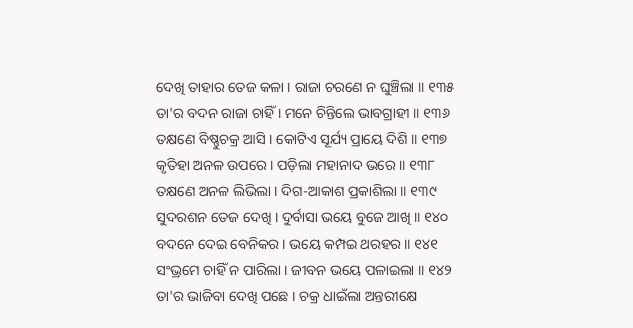ଦେଖି ତାହାର ତେଜ କଳା । ରାଜା ଚରଣେ ନ ଘୁଞ୍ଚିଲା ॥ ୧୩୫
ତା'ର ବଦନ ରାଜା ଚାହିଁ । ମନେ ଚିନ୍ତିଲେ ଭାବଗ୍ରାହୀ ॥ ୧୩୬
ତକ୍ଷଣେ ବିଷ୍ଣୁଚକ୍ର ଆସି । କୋଟିଏ ସୂର୍ଯ୍ୟ ପ୍ରାୟେ ଦିଶି ॥ ୧୩୭
କୃତିହା ଅନଳ ଉପରେ । ପଡ଼ିଲା ମହାନାଦ ଭରେ ॥ ୧୩୮
ତକ୍ଷଣେ ଅନଳ ଲିଭିଲା । ଦିଗ-ଆକାଶ ପ୍ରକାଶିଲା ॥ ୧୩୯
ସୁଦରଶନ ତେଜ ଦେଖି । ଦୁର୍ବାସା ଭୟେ ବୁଜେ ଆଖି ॥ ୧୪୦
ବଦନେ ଦେଇ ବେନିକର । ଭୟେ କମ୍ପଇ ଥରହର ॥ ୧୪୧
ସଂଭ୍ରମେ ଚାହିଁ ନ ପାରିଲା । ଜୀବନ ଭୟେ ପଳାଇଲା ॥ ୧୪୨
ତା'ର ଭାଜିବା ଦେଖି ପଛେ । ଚକ୍ର ଧାଇଁଲା ଅନ୍ତରୀକ୍ଷେ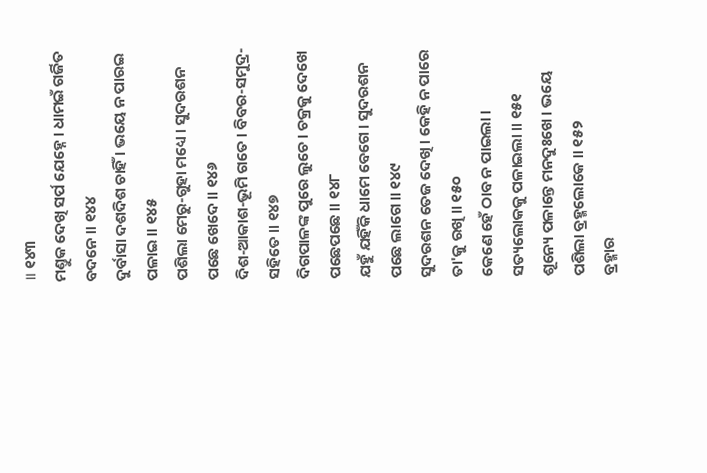॥ ୧୪୩
ମଣ୍ତୁକ ଦେଖି ସର୍ପ ଯେହ୍ନେ । ଧାମଇଁ ଗର୍ଜିତ ବଦନେ ॥ ୧୪୪
ଦୁର୍ବାସା ଦଶଦିଶ ଚାହିଁ । ଭୟେ ନ ପାରଇ ପଳାଇ ॥ ୧୪୫
ପଶିଲା ମେରୁ-ଗୁହା ମଧ୍ୟେ । ସୁଦରଶନ ପଛେ ଖେଦେ ॥ ୧୪୬
ଦିଶ-ଆକାଶ-ଭୂମି ଗତେ । ବିବର-ସମୁଦ୍ର-ସହିତେ ॥ ୧୪୭
ଦିଗପାଳଙ୍କ ପୁରେ ଲୁଚେ । ଚକ୍ରକୁ ଦେଖେ ପଛେପଛେ ॥ ୧୪୮
ଯହୁଁ ଯହିଁକି ଧାମେ ବେଗେ । ସୁଦରଶନ ପଛେ ଲାଗେ ॥ ୧୪୯
ସୁଦରଶନ ତେଜ ଦେଖି । କେହି ନ ପାରେ ତା'କୁ ରଖି ॥ ୧୫୦
କେଣେ ହେଁ ଠାବ ନ ପାଇଲା । ସତ୍ୟଲୋକକୁ ପଳାଇଲା ॥ ୧୫୧
ଶୂନ୍ୟେ ପଳାନ୍ତେ ମନଦୁଃଖେ । ଭୟେ ପଶିଲା ବ୍ରହ୍ମଲୋକେ ॥ ୧୫୨
ବ୍ରହ୍ମାର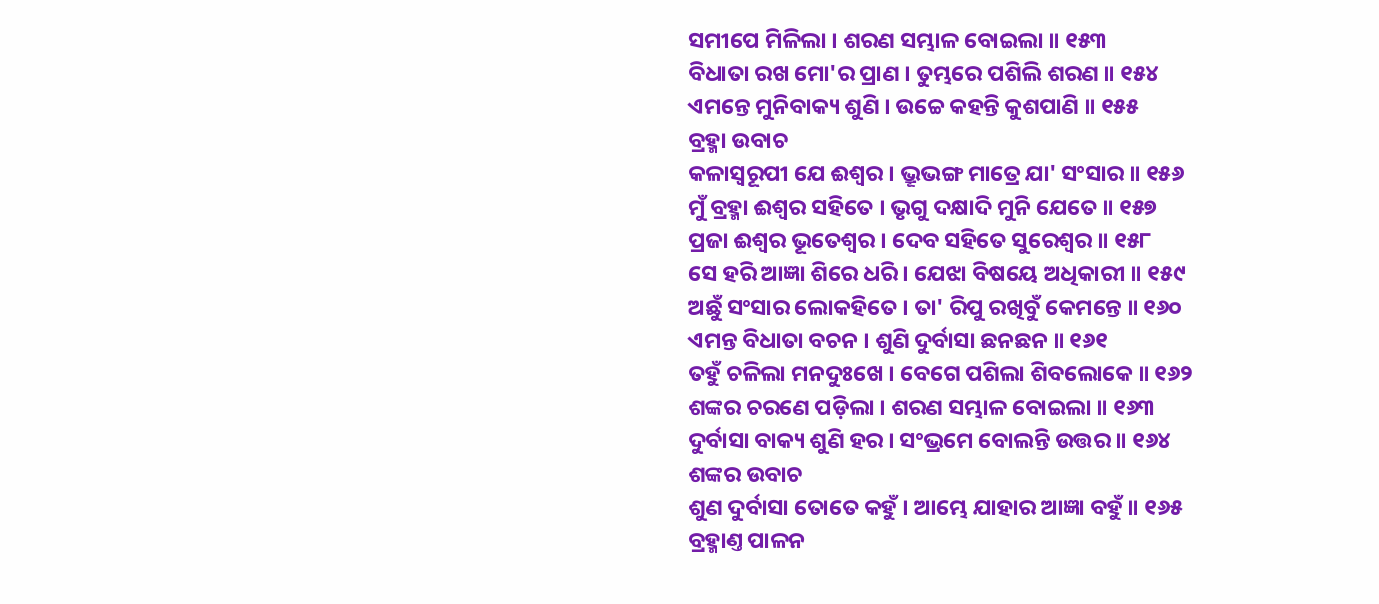ସମୀପେ ମିଳିଲା । ଶରଣ ସମ୍ଭାଳ ବୋଇଲା ॥ ୧୫୩
ବିଧାତା ରଖ ମୋ'ର ପ୍ରାଣ । ତୁମ୍ଭରେ ପଶିଲି ଶରଣ ॥ ୧୫୪
ଏମନ୍ତେ ମୁନିବାକ୍ୟ ଶୁଣି । ଉଚ୍ଚେ କହନ୍ତି କୁଶପାଣି ॥ ୧୫୫
ବ୍ରହ୍ମା ଉବାଚ
କଳାସ୍ୱରୂପୀ ଯେ ଈଶ୍ୱର । ଭ୍ରୂଭଙ୍ଗ ମାତ୍ରେ ଯା' ସଂସାର ॥ ୧୫୬
ମୁଁ ବ୍ରହ୍ମା ଈଶ୍ୱର ସହିତେ । ଭୃଗୁ ଦକ୍ଷାଦି ମୁନି ଯେତେ ॥ ୧୫୭
ପ୍ରଜା ଈଶ୍ୱର ଭୂତେଶ୍ୱର । ଦେବ ସହିତେ ସୁରେଶ୍ୱର ॥ ୧୫୮
ସେ ହରି ଆଜ୍ଞା ଶିରେ ଧରି । ଯେଝା ବିଷୟେ ଅଧିକାରୀ ॥ ୧୫୯
ଅଛୁଁ ସଂସାର ଲୋକହିତେ । ତା' ରିପୁ ରଖିବୁଁ କେମନ୍ତେ ॥ ୧୬୦
ଏମନ୍ତ ବିଧାତା ବଚନ । ଶୁଣି ଦୁର୍ବାସା ଛନଛନ ॥ ୧୬୧
ତହୁଁ ଚଳିଲା ମନଦୁଃଖେ । ବେଗେ ପଶିଲା ଶିବଲୋକେ ॥ ୧୬୨
ଶଙ୍କର ଚରଣେ ପଡ଼ିଲା । ଶରଣ ସମ୍ଭାଳ ବୋଇଲା ॥ ୧୬୩
ଦୁର୍ବାସା ବାକ୍ୟ ଶୁଣି ହର । ସଂଭ୍ରମେ ବୋଲନ୍ତି ଉତ୍ତର ॥ ୧୬୪
ଶଙ୍କର ଉବାଚ
ଶୁଣ ଦୁର୍ବାସା ତୋତେ କହୁଁ । ଆମ୍ଭେ ଯାହାର ଆଜ୍ଞା ବହୁଁ ॥ ୧୬୫
ବ୍ରହ୍ମାଣ୍ତ ପାଳନ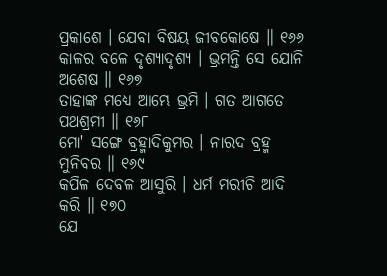ପ୍ରକାଶେ । ଯେବା ବିଷୟ ଜୀବକୋଷେ ॥ ୧୬୬
କାଳର ବଳେ ଦୃଶ୍ୟାଦୃଶ୍ୟ । ଭ୍ରମନ୍ତି ସେ ଯୋନି ଅଶେଷ ॥ ୧୬୭
ତାହାଙ୍କ ମଧ୍ୟେ ଆମ୍ଭେ ଭ୍ରମି । ଗତ ଆଗତେ ପଥଶ୍ରମୀ ॥ ୧୬୮
ମୋ' ସଙ୍ଗେ ବ୍ରହ୍ମାଦିକୁମର । ନାରଦ ବ୍ରହ୍ମ ମୁନିବର ॥ ୧୬୯
କପିଳ ଦେବଳ ଆସୁରି । ଧର୍ମ ମରୀଚି ଆଦି କରି ॥ ୧୭୦
ଯେ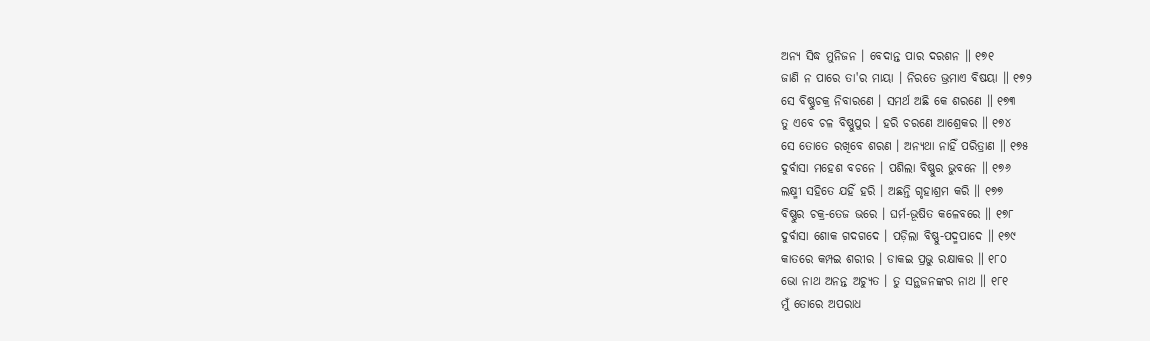ଅନ୍ୟ ସିଦ୍ଧ ମୁନିଜନ । ବେଦାନ୍ତ ପାର ଦରଶନ ॥ ୧୭୧
ଜାଣି ନ ପାରେ ତା'ର ମାୟା । ନିରତେ ଭ୍ରମାଏ ବିଷୟା ॥ ୧୭୨
ସେ ବିଷ୍ଣୁଚକ୍ର ନିବାରଣେ । ସମର୍ଥ ଅଛି କେ ଶରଣେ ॥ ୧୭୩
ତୁ ଏବେ ଚଳ ବିଷ୍ଣୁପୁର । ହରି ଚରଣେ ଆଶ୍ରେକର ॥ ୧୭୪
ସେ ତୋତେ ରଖିବେ ଶରଣ । ଅନ୍ୟଥା ନାହିଁ ପରିତ୍ରାଣ ॥ ୧୭୫
ଦୁର୍ବାସା ମହେଶ ବଚନେ । ପଶିଲା ବିଷ୍ଣୁର ଭୁବନେ ॥ ୧୭୬
ଲକ୍ଷ୍ମୀ ସହିତେ ଯହିଁ ହରି । ଅଛନ୍ତି ଗୃହାଶ୍ରମ କରି ॥ ୧୭୭
ବିଷ୍ଣୁର ଚକ୍ର-ତେଜ ଭରେ । ଘର୍ମ-ଭୂଷିତ କଳେବରେ ॥ ୧୭୮
ଦୁର୍ବାସା ଶୋକ ଗଦଗଦେ । ପଡ଼ିଲା ବିଷ୍ଣୁ-ପଦ୍ମପାଦେ ॥ ୧୭୯
କାତରେ କମ୍ପଇ ଶରୀର । ଡାକଇ ପ୍ରଭୁ ରକ୍ଷାକର ॥ ୧୮୦
ଭୋ ନାଥ ଅନନ୍ତ ଅଚ୍ୟୁତ । ତୁ ସନ୍ଥଜନଙ୍କର ନାଥ ॥ ୧୮୧
ମୁଁ ତୋରେ ଅପରାଧ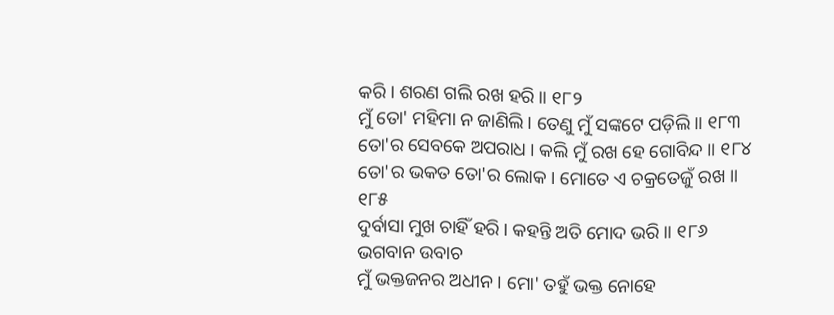କରି । ଶରଣ ଗଲି ରଖ ହରି ॥ ୧୮୨
ମୁଁ ତୋ' ମହିମା ନ ଜାଣିଲି । ତେଣୁ ମୁଁ ସଙ୍କଟେ ପଡ଼ିଲି ॥ ୧୮୩
ତୋ'ର ସେବକେ ଅପରାଧ । କଲି ମୁଁ ରଖ ହେ ଗୋବିନ୍ଦ ॥ ୧୮୪
ତୋ'ର ଭକତ ତୋ'ର ଲୋକ । ମୋତେ ଏ ଚକ୍ରତେଜୁଁ ରଖ ॥ ୧୮୫
ଦୁର୍ବାସା ମୁଖ ଚାହିଁ ହରି । କହନ୍ତି ଅତି ମୋଦ ଭରି ॥ ୧୮୬
ଭଗବାନ ଉବାଚ
ମୁଁ ଭକ୍ତଜନର ଅଧୀନ । ମୋ' ତହୁଁ ଭକ୍ତ ନୋହେ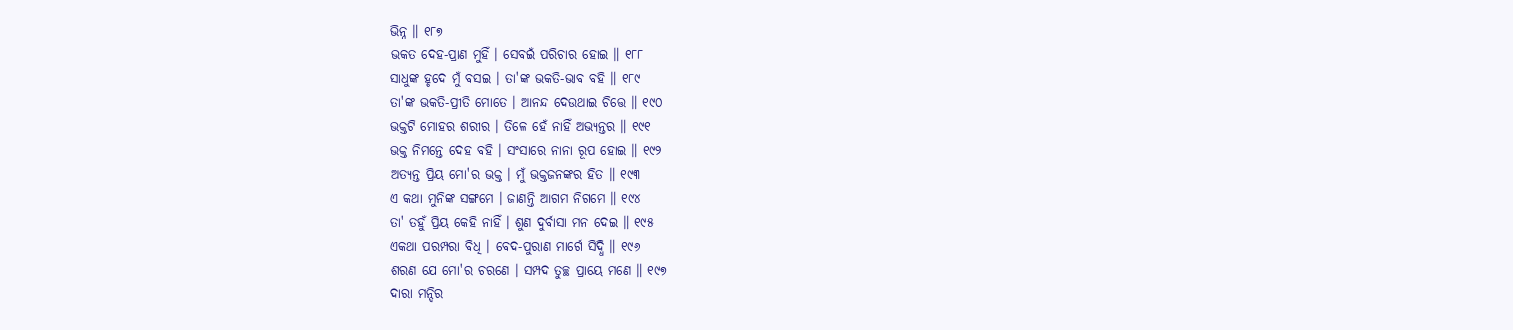ଭିନ୍ନ ॥ ୧୮୭
ଭକତ ଦେହ-ପ୍ରାଣ ମୁହିଁ । ସେବଇଁ ପରିଚାର ହୋଇ ॥ ୧୮୮
ସାଧୁଙ୍କ ହୃଦେ ମୁଁ ବସଇ । ତା'ଙ୍କ ଭକତି-ଭାବ ବହି ॥ ୧୮୯
ତା'ଙ୍କ ଭକତି-ପ୍ରୀତି ମୋତେ । ଆନନ୍ଦ ଦେଉଥାଇ ଚିତ୍ତେ ॥ ୧୯୦
ଭକ୍ତଟି ମୋହର ଶରୀର । ତିଳେ ହେଁ ନାହିଁ ଅଭ୍ୟନ୍ତର ॥ ୧୯୧
ଭକ୍ତ ନିମନ୍ତେ ଦେହ ବହି । ସଂସାରେ ନାନା ରୂପ ହୋଇ ॥ ୧୯୨
ଅତ୍ୟନ୍ତ ପ୍ରିୟ ମୋ'ର ଭକ୍ତ । ମୁଁ ଭକ୍ତଜନଙ୍କର ହିତ ॥ ୧୯୩
ଏ କଥା ମୁନିଙ୍କ ସଙ୍ଗମେ । ଜାଣନ୍ତି ଆଗମ ନିଗମେ ॥ ୧୯୪
ତା' ତହୁଁ ପ୍ରିୟ କେହି ନାହିଁ । ଶୁଣ ଦୁର୍ବାସା ମନ ଦେଇ ॥ ୧୯୫
ଏକଥା ପରମ୍ପରା ବିଧି । ବେଦ-ପୁରାଣ ମାର୍ଗେ ସିଦ୍ଧି ॥ ୧୯୬
ଶରଣ ଯେ ମୋ'ର ଚରଣେ । ସମ୍ପଦ ତୁଚ୍ଛ ପ୍ରାୟେ ମଣେ ॥ ୧୯୭
ଦାରା ମନ୍ଦିର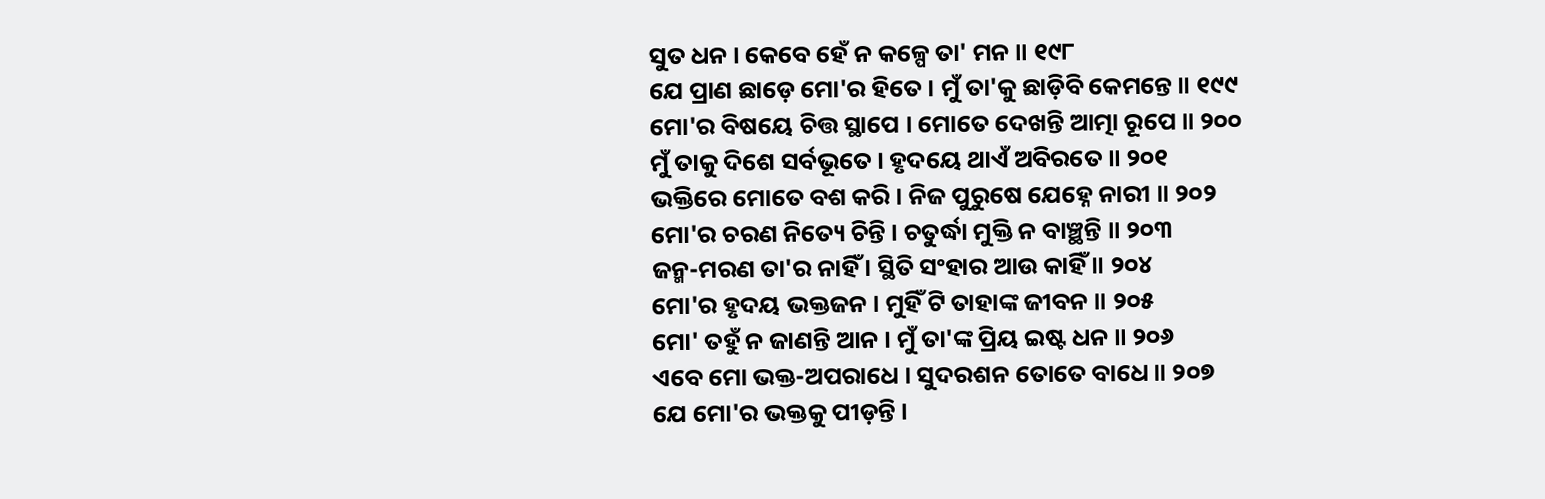ସୁତ ଧନ । କେବେ ହେଁ ନ କଳ୍ପେ ତା' ମନ ॥ ୧୯୮
ଯେ ପ୍ରାଣ ଛାଡ଼େ ମୋ'ର ହିତେ । ମୁଁ ତା'କୁ ଛାଡ଼ିବି କେମନ୍ତେ ॥ ୧୯୯
ମୋ'ର ବିଷୟେ ଚିତ୍ତ ସ୍ଥାପେ । ମୋତେ ଦେଖନ୍ତି ଆତ୍ମା ରୂପେ ॥ ୨୦୦
ମୁଁ ତାକୁ ଦିଶେ ସର୍ବଭୂତେ । ହୃଦୟେ ଥାଏଁ ଅବିରତେ ॥ ୨୦୧
ଭକ୍ତିରେ ମୋତେ ବଶ କରି । ନିଜ ପୁରୁଷେ ଯେହ୍ନେ ନାରୀ ॥ ୨୦୨
ମୋ'ର ଚରଣ ନିତ୍ୟେ ଚିନ୍ତି । ଚତୁର୍ଦ୍ଧା ମୁକ୍ତି ନ ବାଞ୍ଛନ୍ତି ॥ ୨୦୩
ଜନ୍ମ-ମରଣ ତା'ର ନାହିଁ । ସ୍ଥିତି ସଂହାର ଆଉ କାହିଁ ॥ ୨୦୪
ମୋ'ର ହୃଦୟ ଭକ୍ତଜନ । ମୁହିଁ ଟି ତାହାଙ୍କ ଜୀବନ ॥ ୨୦୫
ମୋ' ତହୁଁ ନ ଜାଣନ୍ତି ଆନ । ମୁଁ ତା'ଙ୍କ ପ୍ରିୟ ଇଷ୍ଟ ଧନ ॥ ୨୦୬
ଏବେ ମୋ ଭକ୍ତ-ଅପରାଧେ । ସୁଦରଶନ ତୋତେ ବାଧେ ॥ ୨୦୭
ଯେ ମୋ'ର ଭକ୍ତକୁ ପୀଡ଼ନ୍ତି ।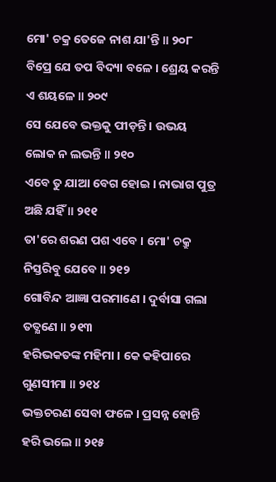ମୋ' ଚକ୍ର ତେଜେ ନାଶ ଯା'ନ୍ତି ॥ ୨୦୮
ବିପ୍ରେ ଯେ ତପ ବିଦ୍ୟା ବଳେ । ଶ୍ରେୟ କରନ୍ତି ଏ ଶୟଳେ ॥ ୨୦୯
ସେ ଯେବେ ଭକ୍ତକୁ ପୀଡ଼ନ୍ତି । ଉଭୟ ଲୋକ ନ ଲଭନ୍ତି ॥ ୨୧୦
ଏବେ ତୁ ଯାଆ ବେଗ ହୋଇ । ନାଭାଗ ପୁତ୍ର ଅଛି ଯହିଁ ॥ ୨୧୧
ତା'ରେ ଶରଣ ପଶ ଏବେ । ମୋ' ଚକ୍ରୁ ନିସ୍ତରିବୁ ଯେବେ ॥ ୨୧୨
ଗୋବିନ୍ଦ ଆଜ୍ଞା ପରମାଣେ । ଦୁର୍ବାସା ଗଲା ତତ୍କ୍ଷଣେ ॥ ୨୧୩
ହରିଭକତଙ୍କ ମହିମା । କେ କହିପାରେ ଗୁଣସୀମା ॥ ୨୧୪
ଭକ୍ତଚରଣ ସେବା ଫଳେ । ପ୍ରସନ୍ନ ହୋନ୍ତି ହରି ଭଲେ ॥ ୨୧୫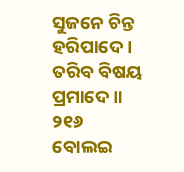ସୁଜନେ ଚିନ୍ତ ହରିପାଦେ । ତରିବ ବିଷୟ ପ୍ରମାଦେ ॥ ୨୧୬
ବୋଲଇ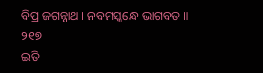ବିପ୍ର ଜଗନ୍ନାଥ । ନବମସ୍କନ୍ଧେ ଭାଗବତ ॥ ୨୧୭
ଇତି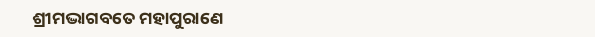ଶ୍ରୀମଦ୍ଭାଗବତେ ମହାପୁରାଣେ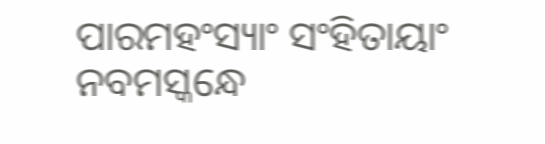ପାରମହଂସ୍ୟାଂ ସଂହିତାୟାଂ
ନବମସ୍କନ୍ଧେ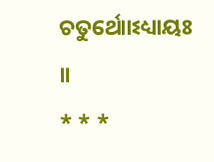ଚତୁର୍ଥୋାଽଧ୍ୟାୟଃ ॥
* * *